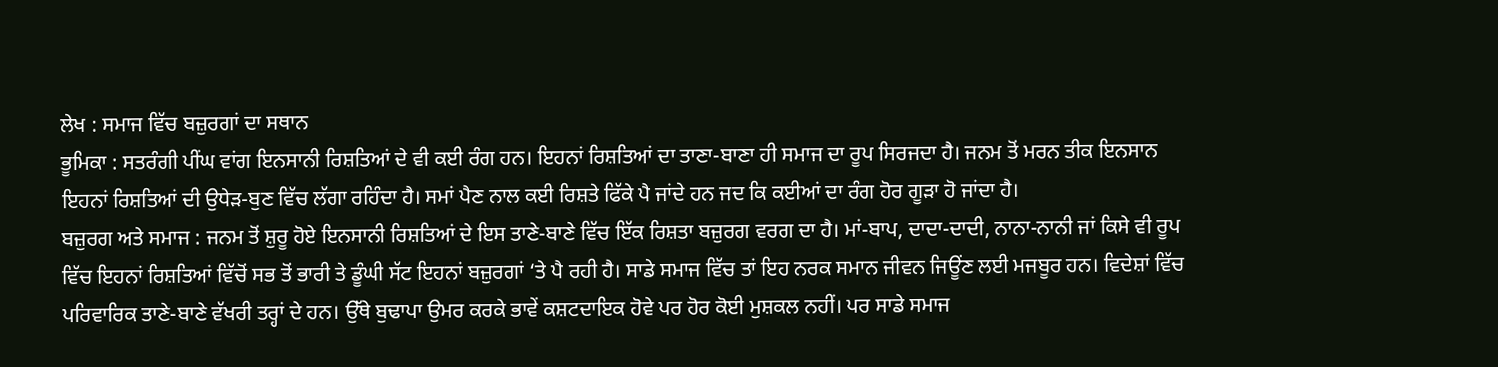ਲੇਖ : ਸਮਾਜ ਵਿੱਚ ਬਜ਼ੁਰਗਾਂ ਦਾ ਸਥਾਨ
ਭੂਮਿਕਾ : ਸਤਰੰਗੀ ਪੀਂਘ ਵਾਂਗ ਇਨਸਾਨੀ ਰਿਸ਼ਤਿਆਂ ਦੇ ਵੀ ਕਈ ਰੰਗ ਹਨ। ਇਹਨਾਂ ਰਿਸ਼ਤਿਆਂ ਦਾ ਤਾਣਾ-ਬਾਣਾ ਹੀ ਸਮਾਜ ਦਾ ਰੂਪ ਸਿਰਜਦਾ ਹੈ। ਜਨਮ ਤੋਂ ਮਰਨ ਤੀਕ ਇਨਸਾਨ ਇਹਨਾਂ ਰਿਸ਼ਤਿਆਂ ਦੀ ਉਧੇੜ-ਬੁਣ ਵਿੱਚ ਲੱਗਾ ਰਹਿੰਦਾ ਹੈ। ਸਮਾਂ ਪੈਣ ਨਾਲ ਕਈ ਰਿਸ਼ਤੇ ਫਿੱਕੇ ਪੈ ਜਾਂਦੇ ਹਨ ਜਦ ਕਿ ਕਈਆਂ ਦਾ ਰੰਗ ਹੋਰ ਗੂੜਾ ਹੋ ਜਾਂਦਾ ਹੈ।
ਬਜ਼ੁਰਗ ਅਤੇ ਸਮਾਜ : ਜਨਮ ਤੋਂ ਸ਼ੁਰੂ ਹੋਏ ਇਨਸਾਨੀ ਰਿਸ਼ਤਿਆਂ ਦੇ ਇਸ ਤਾਣੇ-ਬਾਣੇ ਵਿੱਚ ਇੱਕ ਰਿਸ਼ਤਾ ਬਜ਼ੁਰਗ ਵਰਗ ਦਾ ਹੈ। ਮਾਂ-ਬਾਪ, ਦਾਦਾ-ਦਾਦੀ, ਨਾਨਾ-ਨਾਨੀ ਜਾਂ ਕਿਸੇ ਵੀ ਰੂਪ ਵਿੱਚ ਇਹਨਾਂ ਰਿਸ਼ਤਿਆਂ ਵਿੱਚੋਂ ਸਭ ਤੋਂ ਭਾਰੀ ਤੇ ਡੂੰਘੀ ਸੱਟ ਇਹਨਾਂ ਬਜ਼ੁਰਗਾਂ ‘ਤੇ ਪੈ ਰਹੀ ਹੈ। ਸਾਡੇ ਸਮਾਜ ਵਿੱਚ ਤਾਂ ਇਹ ਨਰਕ ਸਮਾਨ ਜੀਵਨ ਜਿਊਂਣ ਲਈ ਮਜਬੂਰ ਹਨ। ਵਿਦੇਸ਼ਾਂ ਵਿੱਚ ਪਰਿਵਾਰਿਕ ਤਾਣੇ-ਬਾਣੇ ਵੱਖਰੀ ਤਰ੍ਹਾਂ ਦੇ ਹਨ। ਉੱਥੇ ਬੁਢਾਪਾ ਉਮਰ ਕਰਕੇ ਭਾਵੇਂ ਕਸ਼ਟਦਾਇਕ ਹੋਵੇ ਪਰ ਹੋਰ ਕੋਈ ਮੁਸ਼ਕਲ ਨਹੀਂ। ਪਰ ਸਾਡੇ ਸਮਾਜ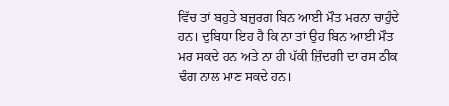ਵਿੱਚ ਤਾਂ ਬਹੁਤੇ ਬਜ਼ੁਰਗ ਬਿਨ ਆਈ ਮੌਤ ਮਰਨਾ ਚਾਹੁੰਦੇ ਹਨ। ਦੁਬਿਧਾ ਇਹ ਹੈ ਕਿ ਨਾ ਤਾਂ ਉਹ ਬਿਨ ਆਈ ਮੌਤ ਮਰ ਸਕਦੇ ਹਨ ਅਤੇ ਨਾ ਹੀ ਪੱਕੀ ਜ਼ਿੰਦਗੀ ਦਾ ਰਸ ਠੀਕ ਢੰਗ ਨਾਲ ਮਾਣ ਸਕਦੇ ਹਨ।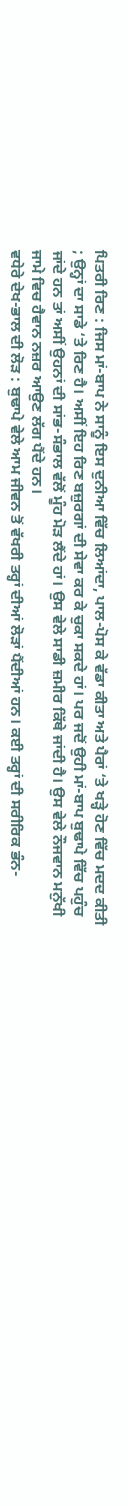ਪਿਤਰੀ ਰਿਣ : ਜਿਸ ਮਾਂ-ਬਾਪ ਨੇ ਸਾਨੂੰ ਇਸ ਦੁਨੀਆ ਵਿੱਚ ਲਿਆਂਦਾ, ਪਾਲ-ਪੋਸ ਕੇ ਵੱਡਾ ਕੀਤਾ ਅਤੇ ਪੈਰਾਂ ‘ਤੇ ਖੜ੍ਹੇ ਹੋਣ ਵਿੱਚ ਮਦਦ ਕੀਤੀ ; ਉਨ੍ਹਾਂ ਦਾ ਸਾਡੇ ‘ਤੇ ਰਿਣ ਹੈ। ਅਸੀਂ ਇਹ ਰਿਣ ਬਜ਼ੁਰਗਾਂ ਦੀ ਸੇਵਾ ਕਰ ਕੇ ਚੁਕਾ ਸਕਦੇ ਹਾਂ। ਪਰ ਜਦੋਂ ਉਹੀ ਮਾਂ-ਬਾਪ ਬੁਢਾਪੇ ਵਿੱਚ ਪਹੁੰਚ ਜਾਂਦੇ ਹਨ ਤਾਂ ਅਸੀਂ ਉਹਨਾਂ ਦੀ ਸਾਂਭ-ਸੰਭਾਲ ਵੱਲੋਂ ਮੂੰਹ ਮੋੜ ਲੈਂਦੇ ਹਾਂ। ਉਸ ਵੇਲੇ ਸਾਡੀ ਜ਼ਮੀਰ ਕਿੱਥੇ ਜਾਂਦੀ ਹੈ। ਉਸ ਵੇਲੇ ਨੌਜਵਾਨ ਮਨੁੱਖੀ ਜਾਮੇ ਵਿਚ ਹੈਵਾਨ ਨਜ਼ਰ ਆਉਣ ਲੱਗ ਪੈਂਦੇ ਹਨ।
ਵਧੇਰੇ ਦੇਖ-ਭਾਲ ਦੀ ਲੋੜ : ਬੁਢਾਪੇ ਵੇਲੇ ਆਮ ਜੀਵਨ ਤੋਂ ਵੱਖਰੀ ਤਰ੍ਹਾਂ ਦੀਆਂ ਲੋੜਾਂ ਪੈਂਦੀਆਂ ਹਨ। ਕਈ ਤਰ੍ਹਾਂ ਦੀ ਸਰੀਰਿਕ ਭੰਨ-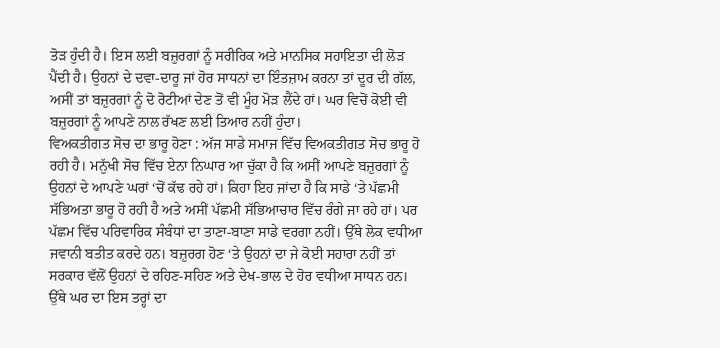ਤੋੜ ਹੁੰਦੀ ਹੈ। ਇਸ ਲਈ ਬਜ਼ੁਰਗਾਂ ਨੂੰ ਸਰੀਰਿਕ ਅਤੇ ਮਾਨਸਿਕ ਸਹਾਇਤਾ ਦੀ ਲੋੜ ਪੈਂਦੀ ਹੈ। ਉਹਨਾਂ ਦੇ ਦਵਾ-ਦਾਰੂ ਜਾਂ ਹੋਰ ਸਾਧਨਾਂ ਦਾ ਇੰਤਜ਼ਾਮ ਕਰਨਾ ਤਾਂ ਦੂਰ ਦੀ ਗੱਲ, ਅਸੀਂ ਤਾਂ ਬਜ਼ੁਰਗਾਂ ਨੂੰ ਦੋ ਰੋਟੀਆਂ ਦੇਣ ਤੋਂ ਵੀ ਮੂੰਹ ਮੋੜ ਲੈਂਦੇ ਹਾਂ। ਘਰ ਵਿਚੋਂ ਕੋਈ ਵੀ ਬਜ਼ੁਰਗਾਂ ਨੂੰ ਆਪਣੇ ਨਾਲ ਰੱਖਣ ਲਈ ਤਿਆਰ ਨਹੀਂ ਹੁੰਦਾ।
ਵਿਅਕਤੀਗਤ ਸੋਚ ਦਾ ਭਾਰੂ ਹੋਣਾ : ਅੱਜ ਸਾਡੇ ਸਮਾਜ ਵਿੱਚ ਵਿਅਕਤੀਗਤ ਸੋਚ ਭਾਰੂ ਹੋ ਰਹੀ ਹੈ। ਮਨੁੱਖੀ ਸੋਚ ਵਿੱਚ ਏਨਾ ਨਿਘਾਰ ਆ ਚੁੱਕਾ ਹੈ ਕਿ ਅਸੀਂ ਆਪਣੇ ਬਜ਼ੁਰਗਾਂ ਨੂੰ ਉਹਨਾਂ ਦੇ ਆਪਣੇ ਘਰਾਂ ‘ਚੋਂ ਕੱਢ ਰਹੇ ਹਾਂ। ਕਿਹਾ ਇਹ ਜਾਂਦਾ ਹੈ ਕਿ ਸਾਡੇ ‘ਤੇ ਪੱਛਮੀ ਸੱਭਿਅਤਾ ਭਾਰੂ ਹੋ ਰਹੀ ਹੈ ਅਤੇ ਅਸੀਂ ਪੱਛਮੀ ਸੱਭਿਆਚਾਰ ਵਿੱਚ ਰੰਗੇ ਜਾ ਰਹੇ ਹਾਂ। ਪਰ ਪੱਛਮ ਵਿੱਚ ਪਰਿਵਾਰਿਕ ਸੰਬੰਧਾਂ ਦਾ ਤਾਣਾ-ਬਾਣਾ ਸਾਡੇ ਵਰਗਾ ਨਹੀਂ। ਉੱਥੇ ਲੋਕ ਵਧੀਆ ਜਵਾਨੀ ਬਤੀਤ ਕਰਦੇ ਹਨ। ਬਜ਼ੁਰਗ ਹੋਣ ‘ਤੇ ਉਹਨਾਂ ਦਾ ਜੇ ਕੋਈ ਸਹਾਰਾ ਨਹੀਂ ਤਾਂ ਸਰਕਾਰ ਵੱਲੋਂ ਉਹਨਾਂ ਦੇ ਰਹਿਣ-ਸਹਿਣ ਅਤੇ ਦੇਖ-ਭਾਲ ਦੇ ਹੋਰ ਵਧੀਆ ਸਾਧਨ ਹਨ। ਉੱਥੇ ਘਰ ਦਾ ਇਸ ਤਰ੍ਹਾਂ ਦਾ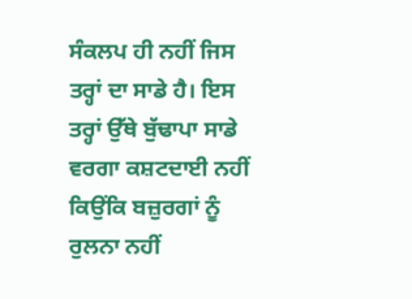ਸੰਕਲਪ ਹੀ ਨਹੀਂ ਜਿਸ ਤਰ੍ਹਾਂ ਦਾ ਸਾਡੇ ਹੈ। ਇਸ ਤਰ੍ਹਾਂ ਉੱਥੇ ਬੁੱਢਾਪਾ ਸਾਡੇ ਵਰਗਾ ਕਸ਼ਟਦਾਈ ਨਹੀਂ ਕਿਉਂਕਿ ਬਜ਼ੁਰਗਾਂ ਨੂੰ ਰੁਲਨਾ ਨਹੀਂ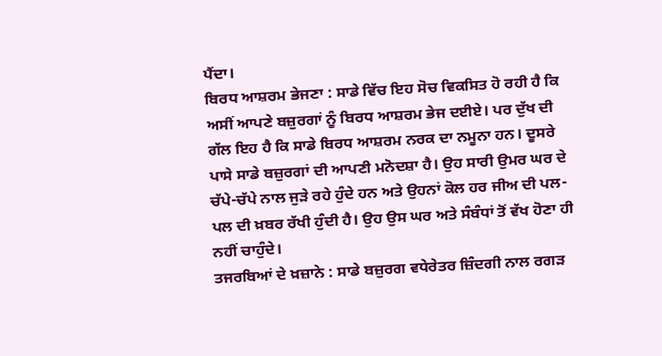ਪੈਂਦਾ।
ਬਿਰਧ ਆਸ਼ਰਮ ਭੇਜਣਾ : ਸਾਡੇ ਵਿੱਚ ਇਹ ਸੋਚ ਵਿਕਸਿਤ ਹੋ ਰਹੀ ਹੈ ਕਿ ਅਸੀਂ ਆਪਣੇ ਬਜ਼ੁਰਗਾਂ ਨੂੰ ਬਿਰਧ ਆਸ਼ਰਮ ਭੇਜ ਦਈਏ। ਪਰ ਦੁੱਖ ਦੀ ਗੱਲ ਇਹ ਹੈ ਕਿ ਸਾਡੇ ਬਿਰਧ ਆਸ਼ਰਮ ਨਰਕ ਦਾ ਨਮੂਨਾ ਹਨ। ਦੂਸਰੇ ਪਾਸੇ ਸਾਡੇ ਬਜ਼ੁਰਗਾਂ ਦੀ ਆਪਣੀ ਮਨੋਦਸ਼ਾ ਹੈ। ਉਹ ਸਾਰੀ ਉਮਰ ਘਰ ਦੇ ਚੱਪੇ-ਚੱਪੇ ਨਾਲ ਜੁੜੇ ਰਹੇ ਹੁੰਦੇ ਹਨ ਅਤੇ ਉਹਨਾਂ ਕੋਲ ਹਰ ਜੀਅ ਦੀ ਪਲ-ਪਲ ਦੀ ਖ਼ਬਰ ਰੱਖੀ ਹੁੰਦੀ ਹੈ। ਉਹ ਉਸ ਘਰ ਅਤੇ ਸੰਬੰਧਾਂ ਤੋਂ ਵੱਖ ਹੋਣਾ ਹੀ ਨਹੀਂ ਚਾਹੁੰਦੇ।
ਤਜਰਬਿਆਂ ਦੇ ਖ਼ਜ਼ਾਨੇ : ਸਾਡੇ ਬਜ਼ੁਰਗ ਵਧੇਰੇਤਰ ਜ਼ਿੰਦਗੀ ਨਾਲ ਰਗੜ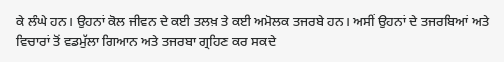ਕੇ ਲੰਘੇ ਹਨ। ਉਹਨਾਂ ਕੋਲ ਜੀਵਨ ਦੇ ਕਈ ਤਲਖ਼ ਤੇ ਕਈ ਅਮੋਲਕ ਤਜਰਬੇ ਹਨ। ਅਸੀਂ ਉਹਨਾਂ ਦੇ ਤਜਰਬਿਆਂ ਅਤੇ ਵਿਚਾਰਾਂ ਤੋਂ ਵਡਮੁੱਲਾ ਗਿਆਨ ਅਤੇ ਤਜਰਬਾ ਗ੍ਰਹਿਣ ਕਰ ਸਕਦੇ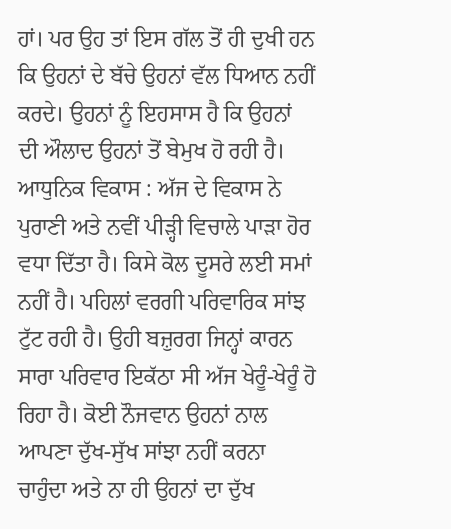ਹਾਂ। ਪਰ ਉਹ ਤਾਂ ਇਸ ਗੱਲ ਤੋਂ ਹੀ ਦੁਖੀ ਹਨ ਕਿ ਉਹਨਾਂ ਦੇ ਬੱਚੇ ਉਹਨਾਂ ਵੱਲ ਧਿਆਨ ਨਹੀਂ ਕਰਦੇ। ਉਹਨਾਂ ਨੂੰ ਇਹਸਾਸ ਹੈ ਕਿ ਉਹਨਾਂ ਦੀ ਔਲਾਦ ਉਹਨਾਂ ਤੋਂ ਬੇਮੁਖ ਹੋ ਰਹੀ ਹੈ।
ਆਧੁਨਿਕ ਵਿਕਾਸ : ਅੱਜ ਦੇ ਵਿਕਾਸ ਨੇ ਪੁਰਾਣੀ ਅਤੇ ਨਵੀਂ ਪੀੜ੍ਹੀ ਵਿਚਾਲੇ ਪਾੜਾ ਹੋਰ ਵਧਾ ਦਿੱਤਾ ਹੈ। ਕਿਸੇ ਕੋਲ ਦੂਸਰੇ ਲਈ ਸਮਾਂ ਨਹੀਂ ਹੈ। ਪਹਿਲਾਂ ਵਰਗੀ ਪਰਿਵਾਰਿਕ ਸਾਂਝ ਟੁੱਟ ਰਹੀ ਹੈ। ਉਹੀ ਬਜ਼ੁਰਗ ਜਿਨ੍ਹਾਂ ਕਾਰਨ ਸਾਰਾ ਪਰਿਵਾਰ ਇਕੱਠਾ ਸੀ ਅੱਜ ਖੇਰੂੰ-ਖੇਰੂੰ ਹੋ ਰਿਹਾ ਹੈ। ਕੋਈ ਨੌਜਵਾਨ ਉਹਨਾਂ ਨਾਲ ਆਪਣਾ ਦੁੱਖ-ਸੁੱਖ ਸਾਂਝਾ ਨਹੀਂ ਕਰਨਾ ਚਾਹੁੰਦਾ ਅਤੇ ਨਾ ਹੀ ਉਹਨਾਂ ਦਾ ਦੁੱਖ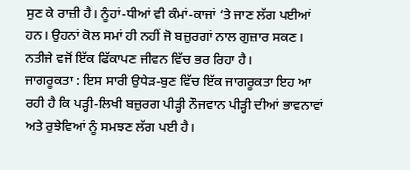ਸੁਣ ਕੇ ਰਾਜ਼ੀ ਹੈ। ਨੂੰਹਾਂ-ਧੀਆਂ ਵੀ ਕੰਮਾਂ-ਕਾਜਾਂ ‘ਤੇ ਜਾਣ ਲੱਗ ਪਈਆਂ ਹਨ। ਉਹਨਾਂ ਕੋਲ ਸਮਾਂ ਹੀ ਨਹੀਂ ਜੋ ਬਜ਼ੁਰਗਾਂ ਨਾਲ ਗੁਜ਼ਾਰ ਸਕਣ। ਨਤੀਜੇ ਵਜੋਂ ਇੱਕ ਫਿੱਕਾਪਣ ਜੀਵਨ ਵਿੱਚ ਭਰ ਰਿਹਾ ਹੈ।
ਜਾਗਰੂਕਤਾ : ਇਸ ਸਾਰੀ ਉਧੇੜ-ਬੁਣ ਵਿੱਚ ਇੱਕ ਜਾਗਰੂਕਤਾ ਇਹ ਆ ਰਹੀ ਹੈ ਕਿ ਪੜ੍ਹੀ-ਲਿਖੀ ਬਜ਼ੁਰਗ ਪੀੜ੍ਹੀ ਨੌਜਵਾਨ ਪੀੜ੍ਹੀ ਦੀਆਂ ਭਾਵਨਾਵਾਂ ਅਤੇ ਰੁਝੇਵਿਆਂ ਨੂੰ ਸਮਝਣ ਲੱਗ ਪਈ ਹੈ।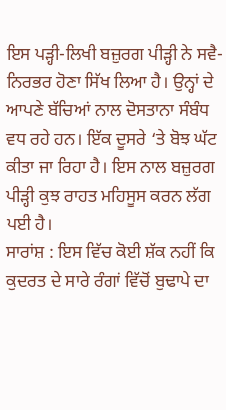ਇਸ ਪੜ੍ਹੀ-ਲਿਖੀ ਬਜ਼ੁਰਗ ਪੀੜ੍ਹੀ ਨੇ ਸਵੈ-ਨਿਰਭਰ ਹੋਣਾ ਸਿੱਖ ਲਿਆ ਹੈ। ਉਨ੍ਹਾਂ ਦੇ ਆਪਣੇ ਬੱਚਿਆਂ ਨਾਲ ਦੋਸਤਾਨਾ ਸੰਬੰਧ ਵਧ ਰਹੇ ਹਨ। ਇੱਕ ਦੂਸਰੇ ‘ਤੇ ਬੋਝ ਘੱਟ ਕੀਤਾ ਜਾ ਰਿਹਾ ਹੈ। ਇਸ ਨਾਲ ਬਜ਼ੁਰਗ ਪੀੜ੍ਹੀ ਕੁਝ ਰਾਹਤ ਮਹਿਸੂਸ ਕਰਨ ਲੱਗ ਪਈ ਹੈ।
ਸਾਰਾਂਸ਼ : ਇਸ ਵਿੱਚ ਕੋਈ ਸ਼ੱਕ ਨਹੀਂ ਕਿ ਕੁਦਰਤ ਦੇ ਸਾਰੇ ਰੰਗਾਂ ਵਿੱਚੋਂ ਬੁਢਾਪੇ ਦਾ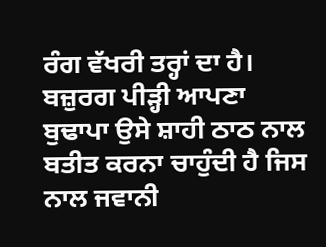ਰੰਗ ਵੱਖਰੀ ਤਰ੍ਹਾਂ ਦਾ ਹੈ। ਬਜ਼ੁਰਗ ਪੀੜ੍ਹੀ ਆਪਣਾ ਬੁਢਾਪਾ ਉਸੇ ਸ਼ਾਹੀ ਠਾਠ ਨਾਲ ਬਤੀਤ ਕਰਨਾ ਚਾਹੁੰਦੀ ਹੈ ਜਿਸ ਨਾਲ ਜਵਾਨੀ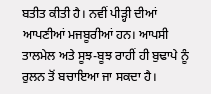ਬਤੀਤ ਕੀਤੀ ਹੈ। ਨਵੀਂ ਪੀੜ੍ਹੀ ਦੀਆਂ ਆਪਣੀਆਂ ਮਜਬੂਰੀਆਂ ਹਨ। ਆਪਸੀ ਤਾਲਮੇਲ ਅਤੇ ਸੂਝ-ਬੂਝ ਰਾਹੀਂ ਹੀ ਬੁਢਾਪੇ ਨੂੰ ਰੁਲਨ ਤੋਂ ਬਚਾਇਆ ਜਾ ਸਕਦਾ ਹੈ।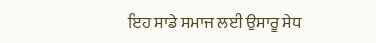ਇਹ ਸਾਡੇ ਸਮਾਜ ਲਈ ਉਸਾਰੂ ਸੇਧ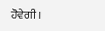ਹੋਵੇਗੀ।